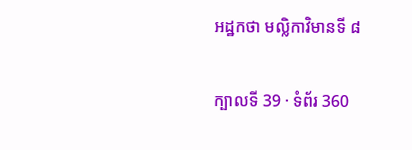អដ្ឋកថា មល្លិកាវិមានទី ៨

ក្បាលទី 39 · ទំព័រ 360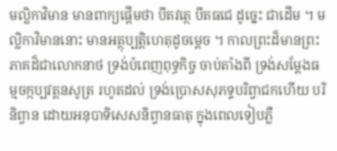មល្លិកាវិមាន មានពាក្យផ្តើមថា បីតវត្ថេ បីតធជេ ដូច្នេះ ជាដើម ។ មល្លិកាវិមាននោះ មានអត្ថុប្បត្តិហេតុដូចម្តេច ។ កាលព្រះដ៏មានព្រះភាគដ៏ជាលោកនាថ ទ្រង់បំពេញពុទ្ធកិច្ច ចាប់តាំងពី ទ្រង់សម្តែងធម្មចក្កប្បវត្តនសូត្រ រហូតដល់ ទ្រង់ប្រោសសុភទ្ទបរិព្វាជកហើយ បរិនិព្វាន ដោយអនុបាទិសេសនិព្វានធាតុ ក្នុងពេលទៀបភ្លឺ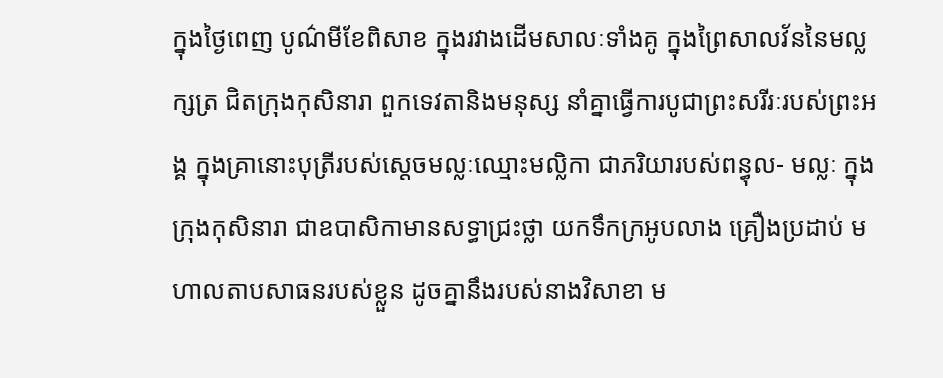ក្នុងថ្ងៃពេញ បូណ៌មីខែពិសាខ ក្នុងរវាងដើមសាលៈទាំងគូ ក្នុងព្រៃសាលវ័ននៃមល្លក្សត្រ ជិតក្រុងកុសិនារា ពួកទេវតានិងមនុស្ស នាំគ្នាធ្វើការបូជាព្រះសរីរៈរបស់ព្រះអង្គ ក្នុងគ្រានោះបុត្រីរបស់ស្តេចមល្លៈឈ្មោះមល្លិកា ជាភរិយារបស់ពន្ធុល- មល្លៈ ក្នុងក្រុងកុសិនារា ជាឧបាសិកាមានសទ្ធាជ្រះថ្លា យកទឹកក្រអូបលាង គ្រឿងប្រដាប់ មហាលតាបសាធនរបស់ខ្លួន ដូចគ្នានឹងរបស់នាងវិសាខា ម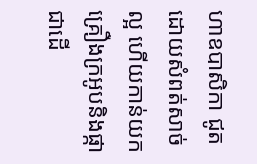ហាឧបាសិកា ជូតដោយសំពត់សាច់ល្អ ហើយកាន់យកគ្រឿងក្រអូបនិងផ្កា ជាដើ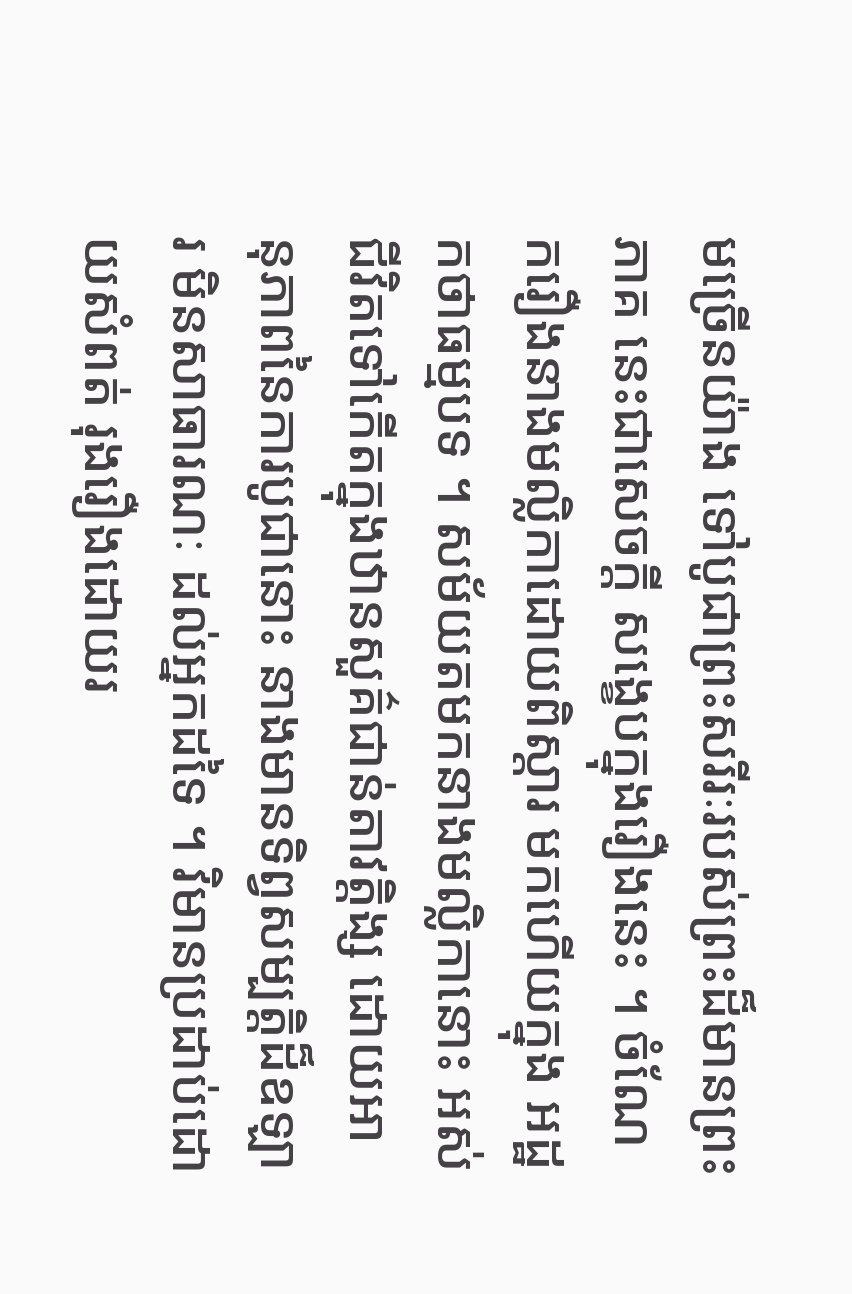មច្រើនយ៉ាង ទៅបូជាព្រះសរីរៈរបស់ព្រះដ៏មានព្រះភាគ នេះជាសេចក្តី សង្ខេបក្នុងរឿងនេះ ។ ចំណែករឿងនាងមល្លិកាដោយពិស្តារ មកហើយក្នុង អដ្ឋកថាធម្មបទ ។ សម័យតមកនាងមល្លិកានោះ អស់ជីវិតទៅកើតក្នុងឋានសួគ៌ជាន់តាវត្តិង្ស ដោយអានុភាពនៃការបូជានោះ នាងមានទិព្វសម្បត្តិដ៏ឧឡារ មិនសាធារណៈ ដល់អ្នកដទៃ ។ វិមានប្រដាប់ដោយសំពត់ រុងរឿងដោយរ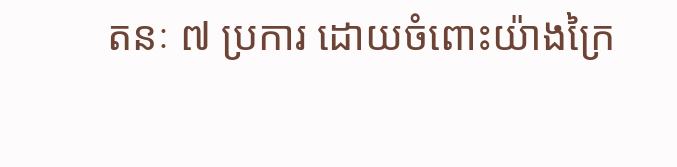តនៈ ៧ ប្រការ ដោយចំពោះយ៉ាងក្រៃ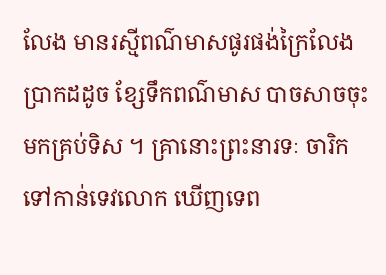លែង មានរស្មីពណ៌មាសផូរផង់ក្រៃលែង ប្រាកដដូច ខ្សែទឹកពណ៌មាស បាចសាចចុះមកគ្រប់ទិស ។ គ្រានោះព្រះនារទៈ ចារិកទៅកាន់ទេវលោក ឃើញទេព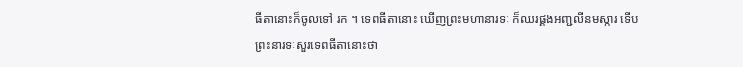ធីតានោះក៏ចូលទៅ រក ។ ទេពធីតានោះ ឃើញព្រះមហានារទៈ ក៏ឈរផ្គងអញ្ជលីនមស្ការ ទើបព្រះនារទៈសួរទេពធីតានោះថា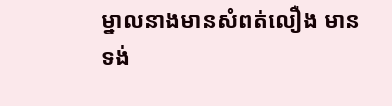ម្នាលនាងមានសំពត់លឿង មានទង់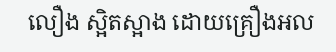លឿង ស្អិតស្អាង ដោយគ្រឿងអល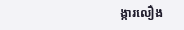ង្ការលឿង